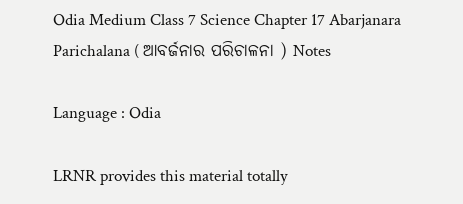Odia Medium Class 7 Science Chapter 17 Abarjanara Parichalana ( ଆବର୍ଜନାର ପରିଚାଳନା ) Notes

Language : Odia

LRNR provides this material totally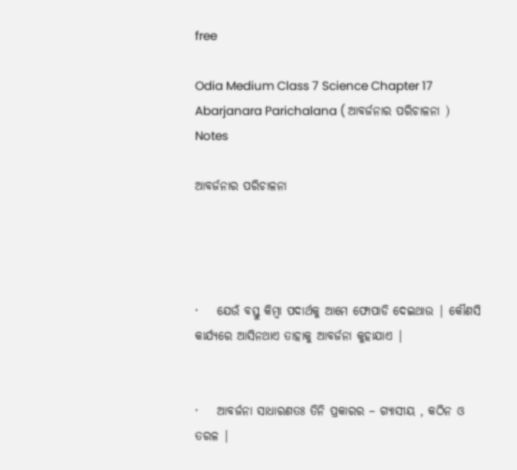free

Odia Medium Class 7 Science Chapter 17 Abarjanara Parichalana ( ଆବର୍ଜନାର ପରିଚାଳନା ) Notes

ଆବର୍ଜନାର ପରିଚାଳନା




·    ଯେଉଁ ବସ୍ତୁ କିମ୍ବା ପଦାର୍ଥକୁ ଆମେ ଫୋପାଡି ଦେଇଥାଉ | କୌଣସି କାର୍ଯ୍ୟରେ ଆସିନଥାଏ ତାହାକୁ ଆବର୍ଜନା କୁହାଯାଏ |


·    ଆବର୍ଜନା ସାଧାରଣତଃ ତିନି ପ୍ରକାରର – ଗ୍ୟାସୀୟ , କଠିନ ଓ ତରଳ |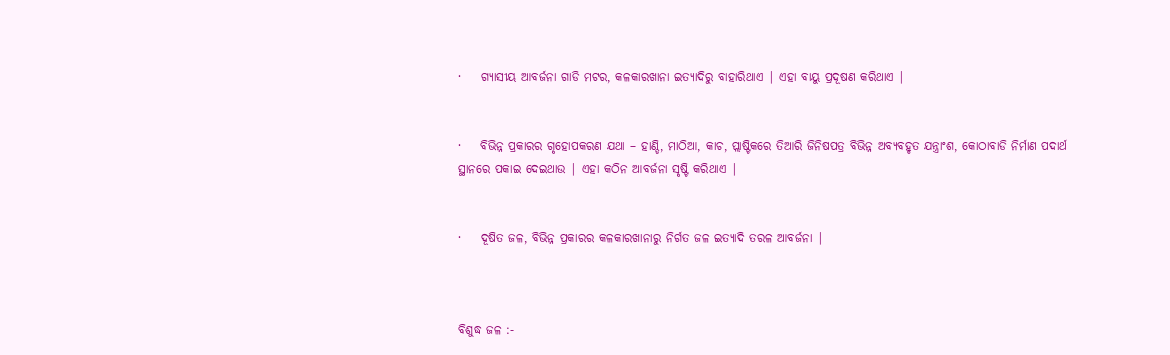·    ଗ୍ୟାସୀୟ ଆବର୍ଜନା ଗାଡି ମଟର, କଳକାରଖାନା ଇତ୍ୟାଦିରୁ ବାହାରିଥାଏ | ଏହା ବାୟୁ ପ୍ରଦୂଷଣ କରିଥାଏ |


·    ବିଭିନ୍ନ ପ୍ରକାରର ଗୃହୋପକରଣ ଯଥା – ହାଣ୍ଡି, ମାଠିଆ, କାଚ, ପ୍ଲାଷ୍ଟିକରେ ତିଆରି ଜିନିଷପତ୍ର ବିଭିନ୍ନ ଅବ୍ୟବହୃତ ଯନ୍ତ୍ରାଂଶ, କୋଠାବାଡି ନିର୍ମାଣ ପଦାର୍ଥ ସ୍ଥାନରେ ପକାଇ ଦେଇଥାଉ | ଏହା କଠିନ ଆବର୍ଜନା ସୃଷ୍ଟି କରିଥାଏ |


·    ଦୂଷିତ ଜଳ, ବିଭିନ୍ନ ପ୍ରକାରର କଳକାରଖାନାରୁ ନିର୍ଗତ ଜଳ ଇତ୍ୟାଦି ତରଳ ଆବର୍ଜନା |



ବିଶୁଦ୍ଧ ଜଳ :-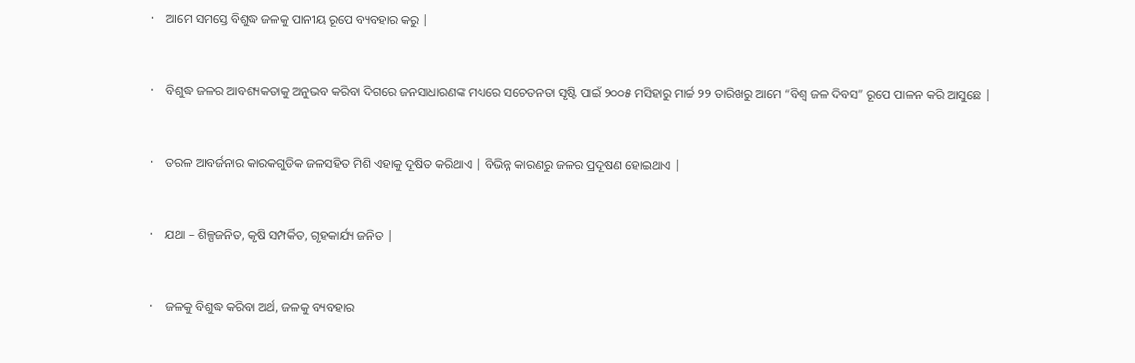·    ଆମେ ସମସ୍ତେ ବିଶୁଦ୍ଧ ଜଳକୁ ପାନୀୟ ରୂପେ ବ୍ୟବହାର କରୁ |


·    ବିଶୁଦ୍ଧ ଜଳର ଆବଶ୍ୟକତାକୁ ଅନୁଭବ କରିବା ଦିଗରେ ଜନସାଧାରଣଙ୍କ ମଧ୍ୟରେ ସଚେତନତା ସୃଷ୍ଟି ପାଇଁ ୨୦୦୫ ମସିହାରୁ ମାର୍ଚ୍ଚ ୨୨ ତାରିଖରୁ ଆମେ “ବିଶ୍ଵ ଜଳ ଦିବସ” ରୂପେ ପାଳନ କରି ଆସୁଛେ |


·    ତରଳ ଆବର୍ଜନାର କାରକଗୁଡିକ ଜଳସହିତ ମିଶି ଏହାକୁ ଦୂଷିତ କରିଥାଏ | ବିଭିନ୍ନ କାରଣରୁ ଜଳର ପ୍ରଦୂଷଣ ହୋଇଥାଏ |


·    ଯଥା – ଶିଳ୍ପଜନିତ, କୃଷି ସମ୍ପର୍କିତ, ଗୃହକାର୍ଯ୍ୟ ଜନିତ |


·    ଜଳକୁ ବିଶୁଦ୍ଧ କରିବା ଅର୍ଥ, ଜଳକୁ ବ୍ୟବହାର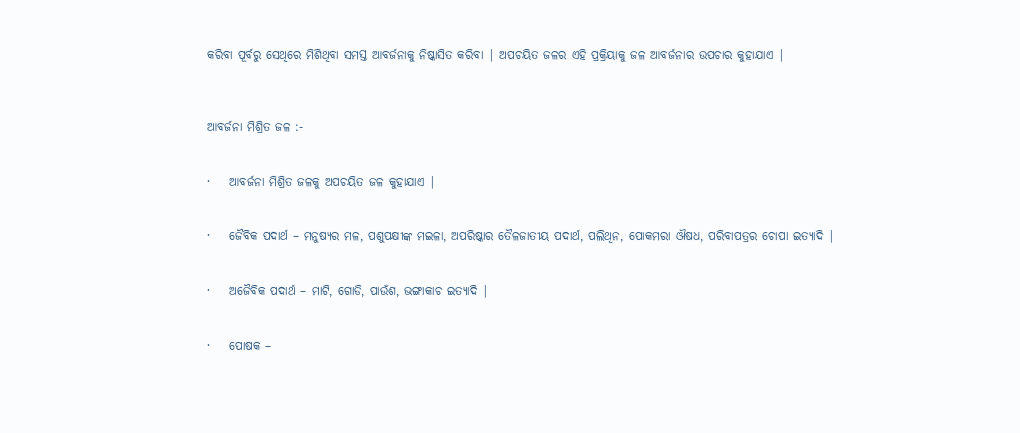କରିବା ପୂର୍ବରୁ ସେଥିରେ ମିଶିଥିବା ସମସ୍ତ ଆବର୍ଜନାକୁ ନିଷ୍କାସିତ କରିବା | ଅପଚୟିତ ଜଳର ଏହି ପ୍ରକ୍ରିୟାକୁ ଜଳ ଆବର୍ଜନାର ଉପଚାର କୁହାଯାଏ |



ଆବର୍ଜନା ମିଶ୍ରିତ ଜଳ :-


·    ଆବର୍ଜନା ମିଶ୍ରିତ ଜଳକୁ ଅପଚୟିତ ଜଳ କୁହାଯାଏ |


·    ଜୈବିକ ପଦାର୍ଥ – ମନୁଷ୍ୟର ମଳ, ପଶୁପକ୍ଷୀଙ୍କ ମଇଳା, ଅପରିଷ୍କାର ତୈଳଜାତୀୟ ପଦାର୍ଥ, ପଲିଥିନ, ପୋକମରା ଔଷଧ, ପରିବାପତ୍ରର ଚୋପା ଇତ୍ୟାଦି |


·    ଅଜୈବିକ ପଦାର୍ଥ – ମାଟି, ଗୋଡି, ପାଉଁଶ, ଭଙ୍ଗାକାଚ ଇତ୍ୟାଦି |


·    ପୋଷକ –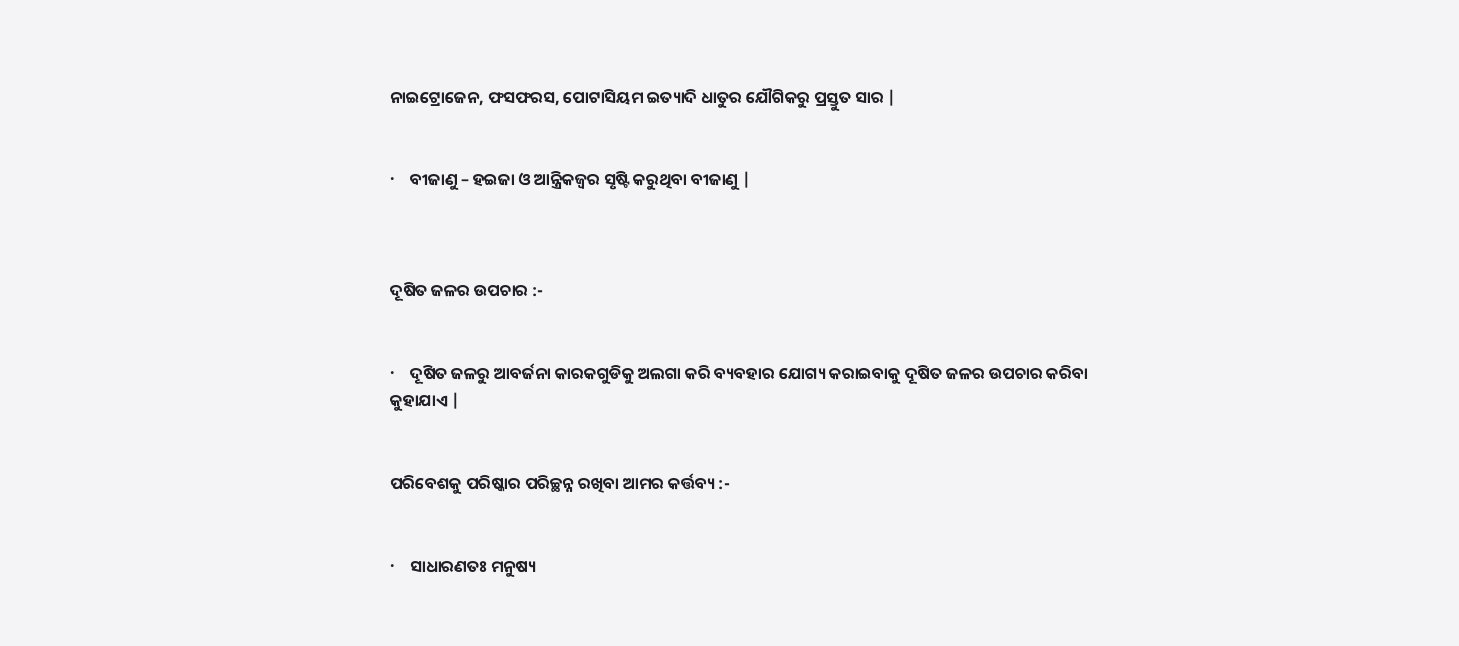ନାଇଟ୍ରୋଜେନ, ଫସଫରସ, ପୋଟାସିୟମ ଇତ୍ୟାଦି ଧାତୁର ଯୌଗିକରୁ ପ୍ରସ୍ତୁତ ସାର |


·    ବୀଜାଣୁ – ହଇଜା ଓ ଆନ୍ତ୍ରିକଜ୍ଵର ସୃଷ୍ଟି କରୁଥିବା ବୀଜାଣୁ |



ଦୂଷିତ ଜଳର ଉପଚାର :-


·    ଦୂଷିତ ଜଳରୁ ଆବର୍ଜନା କାରକଗୁଡିକୁ ଅଲଗା କରି ବ୍ୟବହାର ଯୋଗ୍ୟ କରାଇବାକୁ ଦୂଷିତ ଜଳର ଉପଚାର କରିବା କୁହାଯାଏ |


ପରିବେଶକୁ ପରିଷ୍କାର ପରିଚ୍ଛନ୍ନ ରଖିବା ଆମର କର୍ତ୍ତବ୍ୟ :-


·    ସାଧାରଣତଃ ମନୁଷ୍ୟ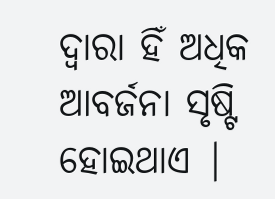ଦ୍ଵାରା ହିଁ ଅଧିକ ଆବର୍ଜନା ସୃଷ୍ଟି ହୋଇଥାଏ |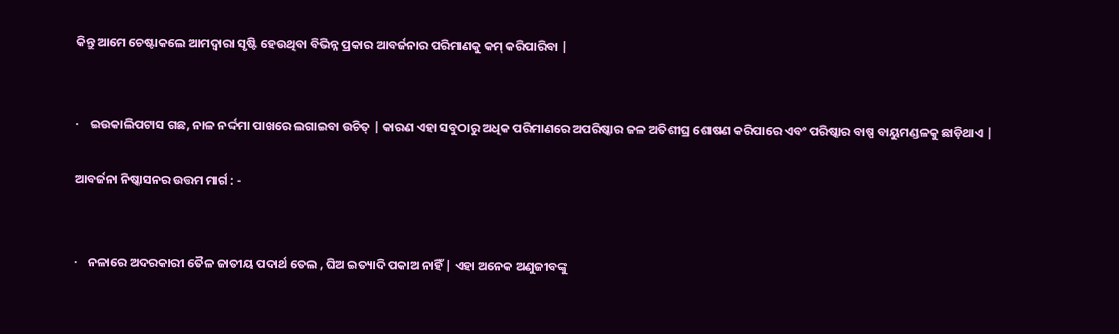କିନ୍ତୁ ଆମେ ଚେଷ୍ଟାକଲେ ଆମଦ୍ଵାରା ସୃଷ୍ଟି ହେଉଥିବା ବିଭିନ୍ନ ପ୍ରକାର ଆବର୍ଜନାର ପରିମାଣକୁ କମ୍ କରିପାରିବା |


·    ଇଉକାଲିପଟାସ ଗଛ, ନାଳ ନର୍ଦ୍ଦମା ପାଖରେ ଲଗାଇବା ଉଚିତ୍ | କାରଣ ଏହା ସବୁଠାରୁ ଅଧିକ ପରିମାଣରେ ଅପରିଷ୍କାର ଜଳ ଅତିଶୀଘ୍ର ଶୋଷଣ କରିପାରେ ଏବଂ ପରିଷ୍କାର ବାଷ୍ପ ବାୟୁମଣ୍ଡଳକୁ ଛାଡ଼ିଥାଏ |

ଆବର୍ଜନା ନିଷ୍କାସନର ଉତ୍ତମ ମାର୍ଗ : -


·    ନଳାରେ ଅଦରକାରୀ ତୈଳ ଜାତୀୟ ପଦାର୍ଥ ତେଲ , ଘିଅ ଇତ୍ୟାଦି ପକାଅ ନାହିଁ | ଏହା ଅନେକ ଅଣୁଜୀବଙ୍କୁ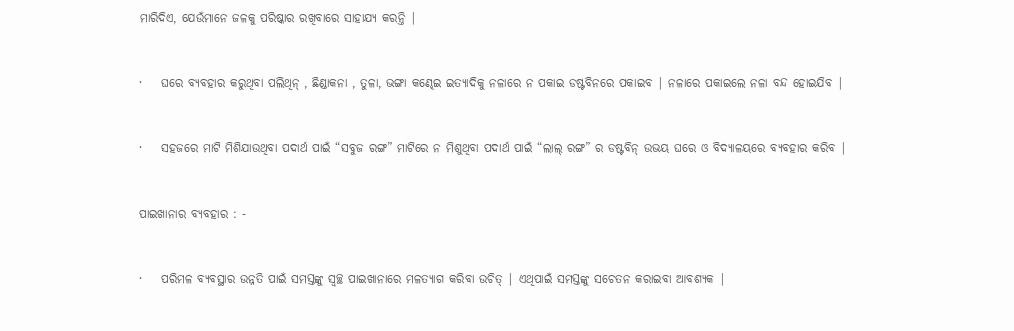ମାରିଦିଏ, ଯେଉଁମାନେ ଜଳକୁ ପରିଷ୍କାର ରଖିବାରେ ସାହାଯ୍ୟ କରନ୍ତି |


·    ଘରେ ବ୍ୟବହାର କରୁଥିବା ପଲିଥିନ୍ , ଛିଣ୍ଡାକନା , ତୁଳା, ଭଙ୍ଗା କଣ୍ଢେଇ ଇତ୍ୟାଦିକୁ ନଳାରେ ନ ପକାଇ ଡଷ୍ଟବିନରେ ପକାଇବ | ନଳାରେ ପକାଇଲେ ନଳା ବନ୍ଦ ହୋଇଯିବ |


·    ସହଜରେ ମାଟି ମିଶିଯାଉଥିବା ପଦାର୍ଥ ପାଇଁ “ସବୁଜ ରଙ୍ଗ” ମାଟିରେ ନ ମିଶୁଥିବା ପଦାର୍ଥ ପାଇଁ “ଲାଲ୍ ରଙ୍ଗ” ର ଡଷ୍ଟବିନ୍ ଉଭୟ ଘରେ ଓ ବିଦ୍ୟାଳୟରେ ବ୍ୟବହାର କରିବ |


ପାଇଖାନାର ବ୍ୟବହାର : -


·    ପରିମଳ ବ୍ୟବସ୍ଥାର ଉନ୍ନତି ପାଇଁ ସମସ୍ତଙ୍କୁ ସ୍ଵଚ୍ଛ ପାଇଖାନାରେ ମଳତ୍ୟାଗ କରିବା ଉଚିତ୍ | ଏଥିପାଇଁ ସମସ୍ତଙ୍କୁ ସଚେତନ କରାଇବା ଆବଶ୍ୟକ |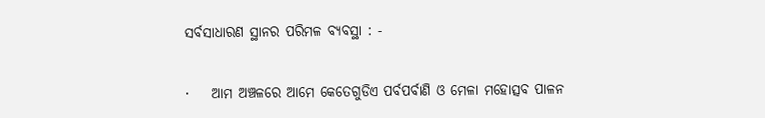ସର୍ବସାଧାରଣ ସ୍ଥାନର ପରିମଳ ବ୍ୟବସ୍ଥା : -


·    ଆମ ଅଞ୍ଚଳରେ ଆମେ କେତେଗୁଡିଏ ପର୍ବପର୍ବାଣି ଓ ମେଳା ମହୋତ୍ସବ ପାଳନ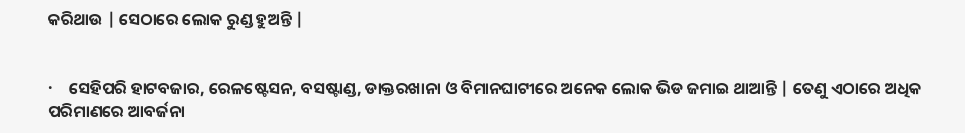କରିଥାଉ | ସେଠାରେ ଲୋକ ରୁଣ୍ଡ ହୁଅନ୍ତି |


·    ସେହିପରି ହାଟବଜାର, ରେଳଷ୍ଟେସନ, ବସଷ୍ଟାଣ୍ଡ, ଡାକ୍ତରଖାନା ଓ ବିମାନଘାଟୀରେ ଅନେକ ଲୋକ ଭିଡ ଜମାଇ ଥାଆନ୍ତି | ତେଣୁ ଏଠାରେ ଅଧିକ ପରିମାଣରେ ଆବର୍ଜନା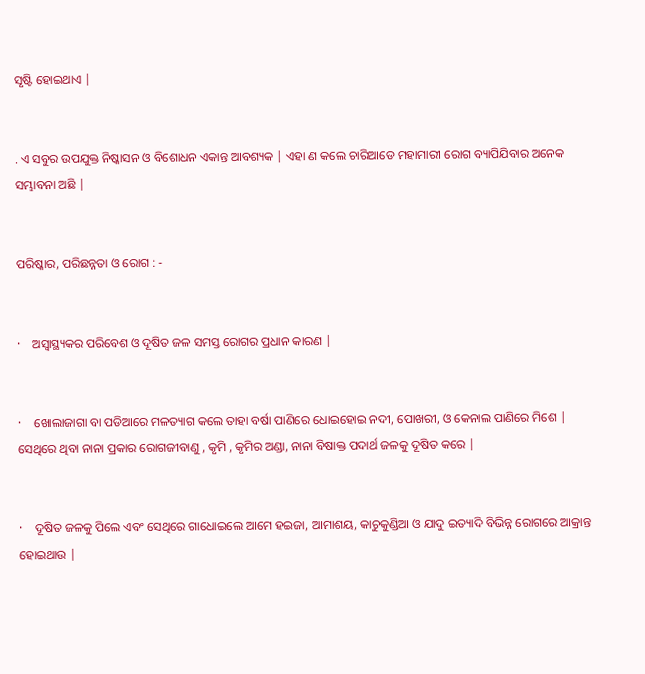ସୃଷ୍ଟି ହୋଇଥାଏ |


. ଏ ସବୁର ଉପଯୁକ୍ତ ନିଷ୍କାସନ ଓ ବିଶୋଧନ ଏକାନ୍ତ ଆବଶ୍ୟକ | ଏହା ଣ କଲେ ଚାରିଆଡେ ମହାମାରୀ ରୋଗ ବ୍ୟାପିଯିବାର ଅନେକ ସମ୍ଭାବନା ଅଛି |


ପରିଷ୍କାର, ପରିଛନ୍ନତା ଓ ରୋଗ : -


·    ଅସ୍ଵାସ୍ଥ୍ୟକର ପରିବେଶ ଓ ଦୂଷିତ ଜଳ ସମସ୍ତ ରୋଗର ପ୍ରଧାନ କାରଣ |


·    ଖୋଲାଜାଗା ବା ପଡିଆରେ ମଳତ୍ୟାଗ କଲେ ତାହା ବର୍ଷା ପାଣିରେ ଧୋଇହୋଇ ନଦୀ, ପୋଖରୀ, ଓ କେନାଲ ପାଣିରେ ମିଶେ | ସେଥିରେ ଥିବା ନାନା ପ୍ରକାର ରୋଗଜୀବାଣୁ , କୃମି , କୃମିର ଅଣ୍ଡା, ନାନା ବିଷାକ୍ତ ପଦାର୍ଥ ଜଳକୁ ଦୂଷିତ କରେ |


·    ଦୂଷିତ ଜଳକୁ ପିଲେ ଏବଂ ସେଥିରେ ଗାଧୋଇଲେ ଆମେ ହଇଜା, ଆମାଶୟ, କାଚୁକୁଣ୍ଡିଆ ଓ ଯାଦୁ ଇତ୍ୟାଦି ବିଭିନ୍ନ ରୋଗରେ ଆକ୍ରାନ୍ତ ହୋଇଥାଉ |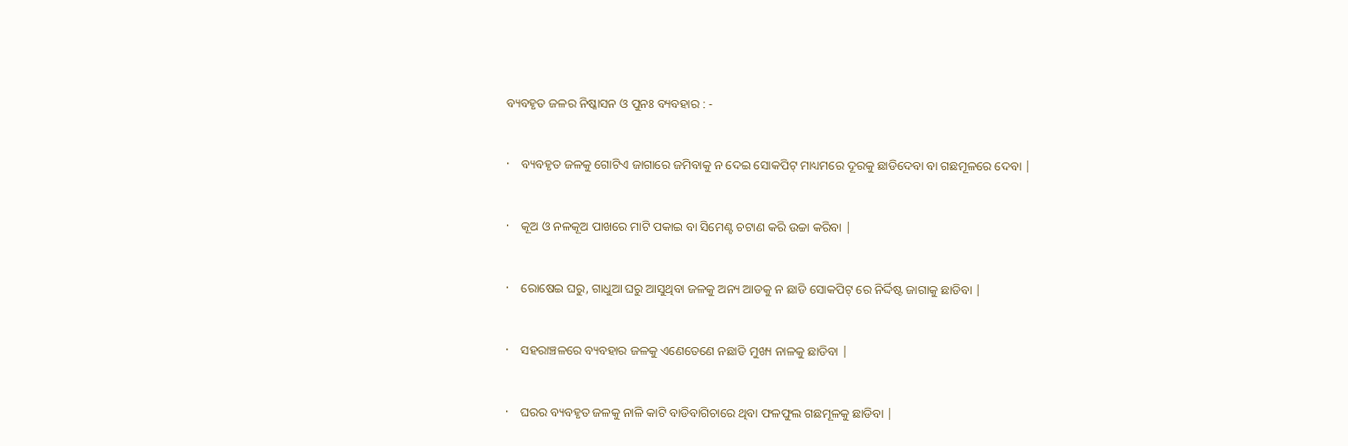ବ୍ୟବହୃତ ଜଳର ନିଷ୍କାସନ ଓ ପୁନଃ ବ୍ୟବହାର : -


·    ବ୍ୟବହୃତ ଜଳକୁ ଗୋଟିଏ ଜାଗାରେ ଜମିବାକୁ ନ ଦେଇ ସୋକପିଟ୍ ମାଧ୍ୟମରେ ଦୂରକୁ ଛାଡିଦେବା ବା ଗଛମୂଳରେ ଦେବା |


·    କୂଅ ଓ ନଳକୂଅ ପାଖରେ ମାଟି ପକାଇ ବା ସିମେଣ୍ଟ ଚଟାଣ କରି ଉଚ୍ଚା କରିବା |


·    ରୋଷେଇ ଘରୁ, ଗାଧୁଆ ଘରୁ ଆସୁଥିବା ଜଳକୁ ଅନ୍ୟ ଆଡକୁ ନ ଛାଡି ସୋକପିଟ୍ ରେ ନିର୍ଦ୍ଦିଷ୍ଟ ଜାଗାକୁ ଛାଡିବା |


·    ସହରାଞ୍ଚଳରେ ବ୍ୟବହାର ଜଳକୁ ଏଣେତେଣେ ନଛାଡି ମୁଖ୍ୟ ନାଳକୁ ଛାଡିବା |


·    ଘରର ବ୍ୟବହୃତ ଜଳକୁ ନାଳି କାଟି ବାଡିବାଗିଚାରେ ଥିବା ଫଳଫୁଲ ଗଛମୂଳକୁ ଛାଡିବା |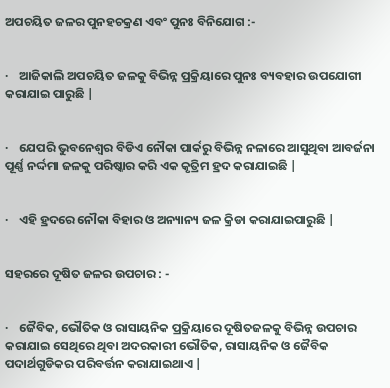ଅପଚୟିତ ଜଳର ପୁନହଚକ୍ରଣ ଏବଂ ପୁନଃ ବିନିଯୋଗ :-


·    ଆଜିକାଲି ଅପଚୟିତ ଜଳକୁ ବିଭିନ୍ନ ପ୍ରକ୍ରିୟାରେ ପୁନଃ ବ୍ୟବହାର ଉପଯୋଗୀ କରାଯାଇ ପାରୁଛି |


·    ଯେପରି ଭୁବନେଶ୍ୱର ବିଡିଏ ନୌକା ପାର୍କରୁ ବିଭିନ୍ନ ନଳାରେ ଆସୁଥିବା ଆବର୍ଜନା ପୂର୍ଣ୍ଣ ନର୍ଦ୍ଦମା ଜଳକୁ ପରିଷ୍କାର କରି ଏକ କୃତ୍ରିମ ହ୍ରଦ କରାଯାଇଛି |


·    ଏହି ହ୍ରଦରେ ନୌକା ବିହାର ଓ ଅନ୍ୟାନ୍ୟ ଜଳ କ୍ରିଡା କରାଯାଇପାରୁଛି |


ସହରରେ ଦୂଷିତ ଜଳର ଉପଚାର : -


·    ଜୈବିକ, ଭୌତିକ ଓ ରାସାୟନିକ ପ୍ରକ୍ରିୟାରେ ଦୂଷିତଜଳକୁ ବିଭିନ୍ନ ଉପଚାର କରାଯାଇ ସେଥିରେ ଥିବା ଅଦରକାରୀ ଭୌତିକ, ରାସାୟନିକ ଓ ଜୈବିକ ପଦାର୍ଥଗୁଡିକର ପରିବର୍ତ୍ତନ କରାଯାଇଥାଏ |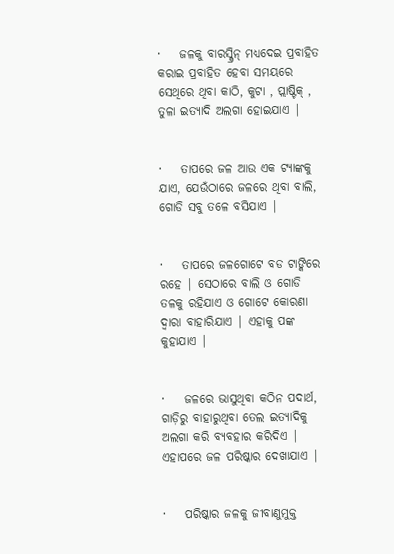·    ଜଳକୁ ବାରସ୍କ୍ରିନ୍ ମଧ୍ୟଦେଇ ପ୍ରବାହିତ କରାଇ ପ୍ରବାହିତ ହେବା ସମୟରେ ସେଥିରେ ଥିବା କାଠି, କୁଟା , ପ୍ଲାଷ୍ଟିକ୍ , ତୁଳା ଇତ୍ୟାଦି ଅଲଗା ହୋଇଯାଏ |


·    ତାପରେ ଜଳ ଆଉ ଏକ ଟ୍ୟାଙ୍କକୁ ଯାଏ, ଯେଉଁଠାରେ ଜଳରେ ଥିବା ବାଲି, ଗୋଡି ସବୁ ତଳେ ବସିଯାଏ |


·    ତାପରେ ଜଳଗୋଟେ ବଡ ଟାଙ୍କିରେ ରହେ | ସେଠାରେ ବାଲି ଓ ଗୋଡି ତଳକୁ ରହିଯାଏ ଓ ଗୋଟେ କୋରଣା ଦ୍ଵାରା ବାହାରିଯାଏ | ଏହାକୁ ପଙ୍କ କୁହାଯାଏ |


·    ଜଳରେ ଭାସୁଥିବା କଠିନ ପଦାର୍ଥ, ଗାଡ଼ିରୁ ବାହାରୁଥିବା ତେଲ ଇତ୍ୟାଦିକୁ ଅଲଗା କରି ବ୍ୟବହାର କରିଦିଏ | ଏହାପରେ ଜଳ ପରିଷ୍କାର ଦେଖାଯାଏ |


·    ପରିଷ୍କାର ଜଳକୁ ଜୀବାଣୁମୁକ୍ତ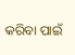କରିବା ପାଇଁ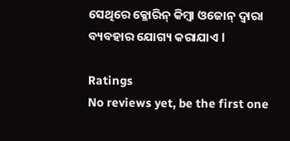ସେଥିରେ କ୍ଳୋରିନ୍ କିମ୍ବା ଓଜୋନ୍ ଦ୍ଵାରା ବ୍ୟବହାର ଯୋଗ୍ୟ କରାଯାଏ l

Ratings
No reviews yet, be the first one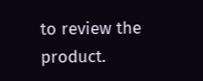to review the product.